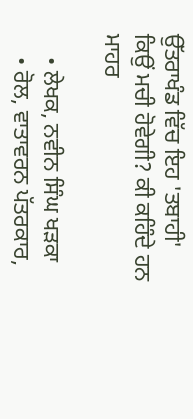ਉੱਤਰਾਖੰਡ ਵਿੱਚ ਇਹ 'ਤਬਾਹੀ' ਕਿਉਂ ਮਚੀ ਹੋਵੇਗੀ? ਕੀ ਕਹਿੰਦੇ ਹਨ ਮਾਹਰ

    • ਲੇਖਕ, ਨਵੀਨ ਸਿੰਘ ਖੜਕਾ
    • ਰੋਲ, ਵਾਤਾਵਰਨ ਪੱਤਰਕਾਰ,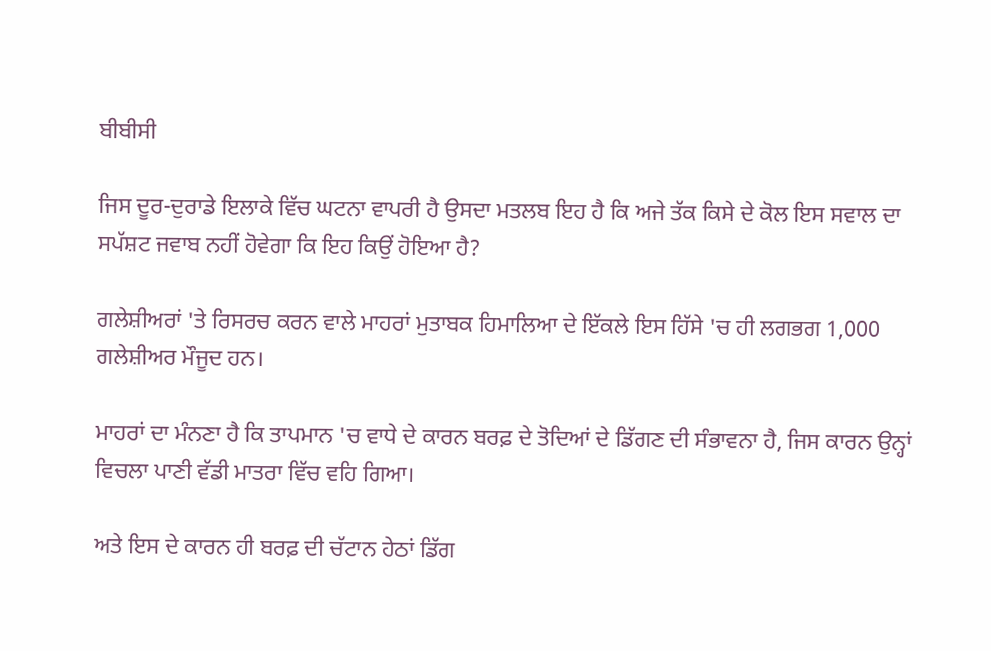ਬੀਬੀਸੀ

ਜਿਸ ਦੂਰ-ਦੁਰਾਡੇ ਇਲਾਕੇ ਵਿੱਚ ਘਟਨਾ ਵਾਪਰੀ ਹੈ ਉਸਦਾ ਮਤਲਬ ਇਹ ਹੈ ਕਿ ਅਜੇ ਤੱਕ ਕਿਸੇ ਦੇ ਕੋਲ ਇਸ ਸਵਾਲ ਦਾ ਸਪੱਸ਼ਟ ਜਵਾਬ ਨਹੀਂ ਹੋਵੇਗਾ ਕਿ ਇਹ ਕਿਉਂ ਹੋਇਆ ਹੈ?

ਗਲੇਸ਼ੀਅਰਾਂ 'ਤੇ ਰਿਸਰਚ ਕਰਨ ਵਾਲੇ ਮਾਹਰਾਂ ਮੁਤਾਬਕ ਹਿਮਾਲਿਆ ਦੇ ਇੱਕਲੇ ਇਸ ਹਿੱਸੇ 'ਚ ਹੀ ਲਗਭਗ 1,000 ਗਲੇਸ਼ੀਅਰ ਮੌਜੂਦ ਹਨ।

ਮਾਹਰਾਂ ਦਾ ਮੰਨਣਾ ਹੈ ਕਿ ਤਾਪਮਾਨ 'ਚ ਵਾਧੇ ਦੇ ਕਾਰਨ ਬਰਫ਼ ਦੇ ਤੋਦਿਆਂ ਦੇ ਡਿੱਗਣ ਦੀ ਸੰਭਾਵਨਾ ਹੈ, ਜਿਸ ਕਾਰਨ ਉਨ੍ਹਾਂ ਵਿਚਲਾ ਪਾਣੀ ਵੱਡੀ ਮਾਤਰਾ ਵਿੱਚ ਵਹਿ ਗਿਆ।

ਅਤੇ ਇਸ ਦੇ ਕਾਰਨ ਹੀ ਬਰਫ਼ ਦੀ ਚੱਟਾਨ ਹੇਠਾਂ ਡਿੱਗ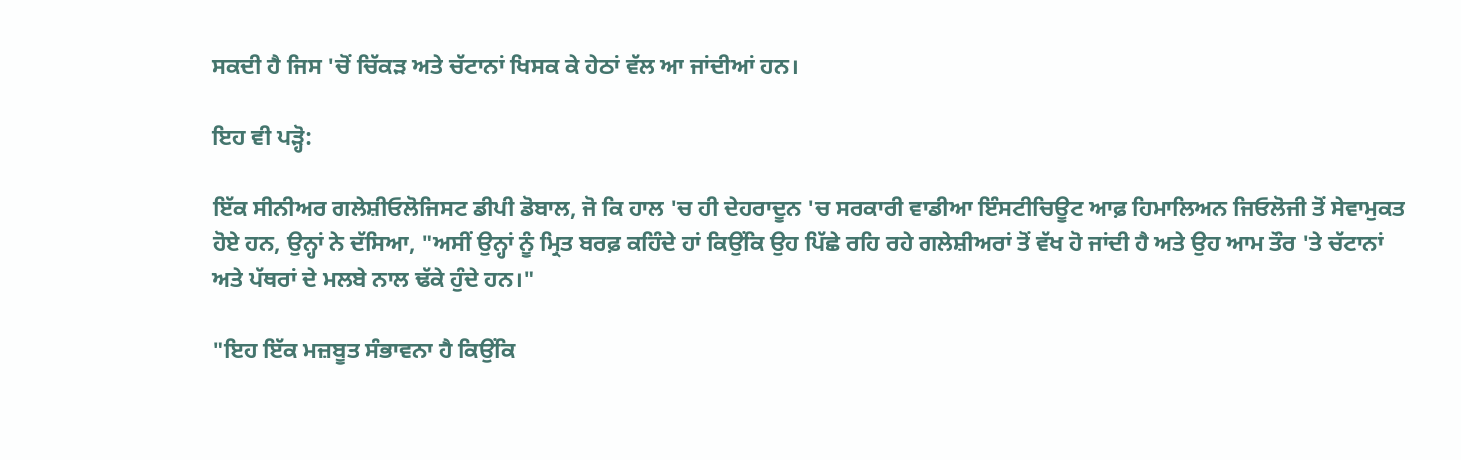ਸਕਦੀ ਹੈ ਜਿਸ 'ਚੋਂ ਚਿੱਕੜ ਅਤੇ ਚੱਟਾਨਾਂ ਖਿਸਕ ਕੇ ਹੇਠਾਂ ਵੱਲ ਆ ਜਾਂਦੀਆਂ ਹਨ।

ਇਹ ਵੀ ਪੜ੍ਹੋ:

ਇੱਕ ਸੀਨੀਅਰ ਗਲੇਸ਼ੀਓਲੋਜਿਸਟ ਡੀਪੀ ਡੋਬਾਲ, ਜੋ ਕਿ ਹਾਲ 'ਚ ਹੀ ਦੇਹਰਾਦੂਨ 'ਚ ਸਰਕਾਰੀ ਵਾਡੀਆ ਇੰਸਟੀਚਿਊਟ ਆਫ਼ ਹਿਮਾਲਿਅਨ ਜਿਓਲੋਜੀ ਤੋਂ ਸੇਵਾਮੁਕਤ ਹੋਏ ਹਨ, ਉਨ੍ਹਾਂ ਨੇ ਦੱਸਿਆ, "ਅਸੀਂ ਉਨ੍ਹਾਂ ਨੂੰ ਮ੍ਰਿਤ ਬਰਫ਼ ਕਹਿੰਦੇ ਹਾਂ ਕਿਉਂਕਿ ਉਹ ਪਿੱਛੇ ਰਹਿ ਰਹੇ ਗਲੇਸ਼ੀਅਰਾਂ ਤੋਂ ਵੱਖ ਹੋ ਜਾਂਦੀ ਹੈ ਅਤੇ ਉਹ ਆਮ ਤੌਰ 'ਤੇ ਚੱਟਾਨਾਂ ਅਤੇ ਪੱਥਰਾਂ ਦੇ ਮਲਬੇ ਨਾਲ ਢੱਕੇ ਹੁੰਦੇ ਹਨ।"

"ਇਹ ਇੱਕ ਮਜ਼ਬੂਤ ਸੰਭਾਵਨਾ ਹੈ ਕਿਉਂਕਿ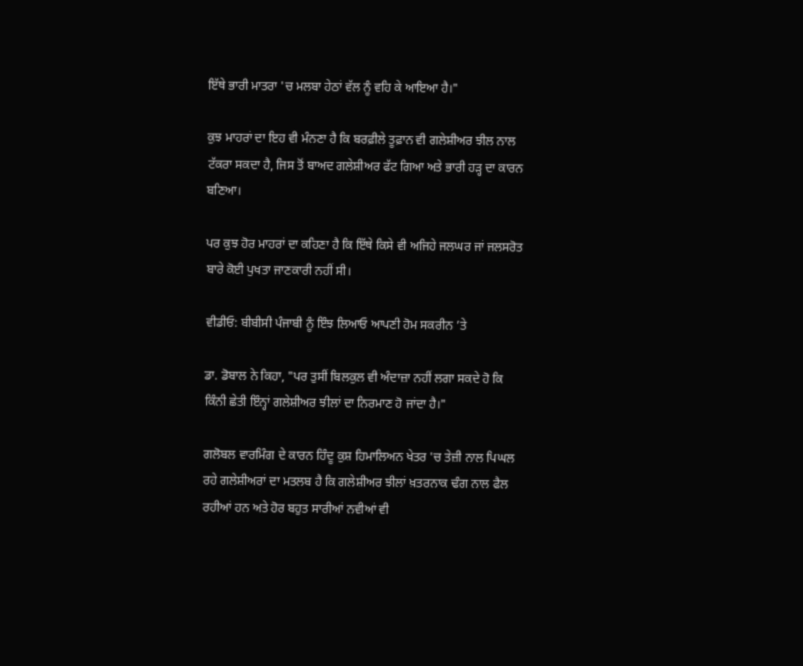ਇੱਥੇ ਭਾਰੀ ਮਾਤਰਾ 'ਚ ਮਲਬਾ ਹੇਠਾਂ ਵੱਲ ਨੂੰ ਵਹਿ ਕੇ ਆਇਆ ਹੈ।"

ਕੁਝ ਮਾਹਰਾਂ ਦਾ ਇਹ ਵੀ ਮੰਨਣਾ ਹੈ ਕਿ ਬਰਫ਼ੀਲੇ ਤੂਫ਼ਾਨ ਵੀ ਗਲੇਸ਼ੀਅਰ ਝੀਲ ਨਾਲ ਟੱਕਰਾ ਸਕਦਾ ਹੈ, ਜਿਸ ਤੋਂ ਬਾਅਦ ਗਲੇਸ਼ੀਅਰ ਫੱਟ ਗਿਆ ਅਤੇ ਭਾਰੀ ਹੜ੍ਹ ਦਾ ਕਾਰਨ ਬਣਿਆ।

ਪਰ ਕੁਝ ਹੋਰ ਮਾਹਰਾਂ ਦਾ ਕਹਿਣਾ ਹੈ ਕਿ ਇੱਥੇ ਕਿਸੇ ਵੀ ਅਜਿਹੇ ਜਲਘਰ ਜਾਂ ਜਲਸਰੋਤ ਬਾਰੇ ਕੋਈ ਪੁਖਤਾ ਜਾਣਕਾਰੀ ਨਹੀਂ ਸੀ।

ਵੀਡੀਓ: ਬੀਬੀਸੀ ਪੰਜਾਬੀ ਨੂੰ ਇੰਝ ਲਿਆਓ ਆਪਣੀ ਹੋਮ ਸਕਰੀਨ ’ਤੇ

ਡਾ. ਡੋਬਾਲ ਨੇ ਕਿਹਾ, "ਪਰ ਤੁਸੀਂ ਬਿਲਕੁਲ ਵੀ ਅੰਦਾਜ਼ਾ ਨਹੀਂ ਲਗਾ ਸਕਦੇ ਹੋ ਕਿ ਕਿੰਨੀ ਛੇਤੀ ਇੰਨ੍ਹਾਂ ਗਲੇਸ਼ੀਅਰ ਝੀਲਾਂ ਦਾ ਨਿਰਮਾਣ ਹੋ ਜਾਂਦਾ ਹੈ।"

ਗਲੋਬਲ ਵਾਰਮਿੰਗ ਦੇ ਕਾਰਨ ਹਿੰਦੂ ਕੁਸ਼ ਹਿਮਾਲਿਅਨ ਖੇਤਰ 'ਚ ਤੇਜ਼ੀ ਨਾਲ ਪਿਘਲ ਰਹੇ ਗਲੇਸ਼ੀਅਰਾਂ ਦਾ ਮਤਲਬ ਹੈ ਕਿ ਗਲੇਸ਼ੀਅਰ ਝੀਲਾਂ ਖ਼ਤਰਨਾਕ ਢੰਗ ਨਾਲ ਫੈਲ ਰਹੀਆਂ ਹਨ ਅਤੇ ਹੋਰ ਬਹੁਤ ਸਾਰੀਆਂ ਨਵੀਆਂ ਵੀ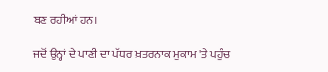ਬਣ ਰਹੀਆਂ ਹਨ।

ਜਦੋਂ ਉਨ੍ਹਾਂ ਦੇ ਪਾਣੀ ਦਾ ਪੱਧਰ ਖ਼ਤਰਨਾਕ ਮੁਕਾਮ 'ਤੇ ਪਹੁੰਚ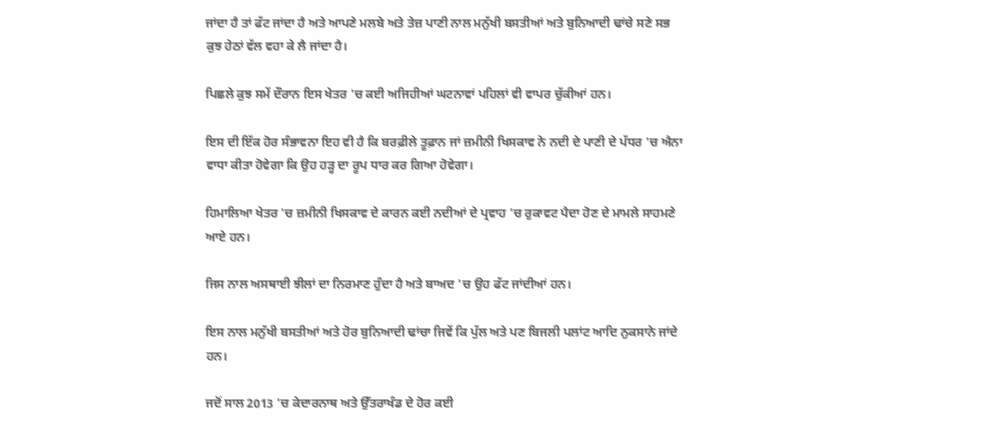ਜਾਂਦਾ ਹੈ ਤਾਂ ਫੱਟ ਜਾਂਦਾ ਹੈ ਅਤੇ ਆਪਣੇ ਮਲਬੇ ਅਤੇ ਤੇਜ਼ ਪਾਣੀ ਨਾਲ ਮਨੁੱਖੀ ਬਸਤੀਆਂ ਅਤੇ ਬੁਨਿਆਦੀ ਢਾਂਚੇ ਸਣੇ ਸਭ ਕੁਝ ਹੇਠਾਂ ਵੱਲ ਵਹਾ ਕੇ ਲੈ ਜਾਂਦਾ ਹੈ।

ਪਿਛਲੇ ਕੁਝ ਸਮੇਂ ਦੌਰਾਨ ਇਸ ਖੇਤਰ 'ਚ ਕਈ ਅਜਿਹੀਆਂ ਘਟਨਾਵਾਂ ਪਹਿਲਾਂ ਵੀ ਵਾਪਰ ਚੁੱਕੀਆਂ ਹਨ।

ਇਸ ਦੀ ਇੱਕ ਹੋਰ ਸੰਭਾਵਨਾ ਇਹ ਵੀ ਹੈ ਕਿ ਬਰਫ਼ੀਲੇ ਤੂਫ਼ਾਨ ਜਾਂ ਜ਼ਮੀਨੀ ਖਿਸਕਾਵ ਨੇ ਨਦੀ ਦੇ ਪਾਣੀ ਦੇ ਪੱਧਰ 'ਚ ਐਨਾ ਵਾਧਾ ਕੀਤਾ ਹੋਵੇਗਾ ਕਿ ਉਹ ਹੜ੍ਹ ਦਾ ਰੂਪ ਧਾਰ ਕਰ ਗਿਆ ਹੋਵੇਗਾ।

ਹਿਮਾਲਿਆ ਖੇਤਰ 'ਚ ਜ਼ਮੀਨੀ ਖਿਸਕਾਵ ਦੇ ਕਾਰਨ ਕਈ ਨਦੀਆਂ ਦੇ ਪ੍ਰਵਾਹ 'ਚ ਰੁਕਾਵਟ ਪੈਦਾ ਹੋਣ ਦੇ ਮਾਮਲੇ ਸਾਹਮਣੇ ਆਏ ਹਨ।

ਜਿਸ ਨਾਲ ਅਸਥਾਈ ਝੀਲਾਂ ਦਾ ਨਿਰਮਾਣ ਹੁੰਦਾ ਹੈ ਅਤੇ ਬਾਅਦ 'ਚ ਉਹ ਫੱਟ ਜਾਂਦੀਆਂ ਹਨ।

ਇਸ ਨਾਲ ਮਨੁੱਖੀ ਬਸਤੀਆਂ ਅਤੇ ਹੋਰ ਬੁਨਿਆਦੀ ਢਾਂਚਾ ਜਿਵੇਂ ਕਿ ਪੁੱਲ ਅਤੇ ਪਣ ਬਿਜਲੀ ਪਲਾਂਟ ਆਦਿ ਨੁਕਸਾਨੇ ਜਾਂਦੇ ਹਨ।

ਜਦੋਂ ਸਾਲ 2013 'ਚ ਕੇਦਾਰਨਾਥ ਅਤੇ ਉੱਤਰਾਖੰਡ ਦੇ ਹੋਰ ਕਈ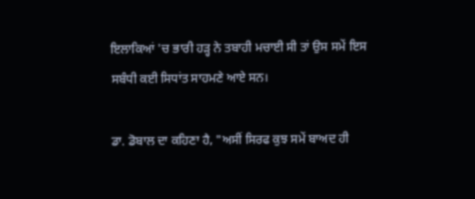ਇਲਾਕਿਆਂ 'ਚ ਭਾਰੀ ਹੜ੍ਹ ਨੇ ਤਬਾਹੀ ਮਚਾਈ ਸੀ ਤਾਂ ਉਸ ਸਮੇਂ ਇਸ ਸਬੰਧੀ ਕਈ ਸਿਧਾਂਤ ਸਾਹਮਣੇ ਆਏ ਸਨ।

ਡਾ. ਡੋਬਾਲ ਦਾ ਕਹਿਣਾ ਹੈ, "ਅਸੀਂ ਸਿਰਫ ਕੁਝ ਸਮੇਂ ਬਾਅਦ ਹੀ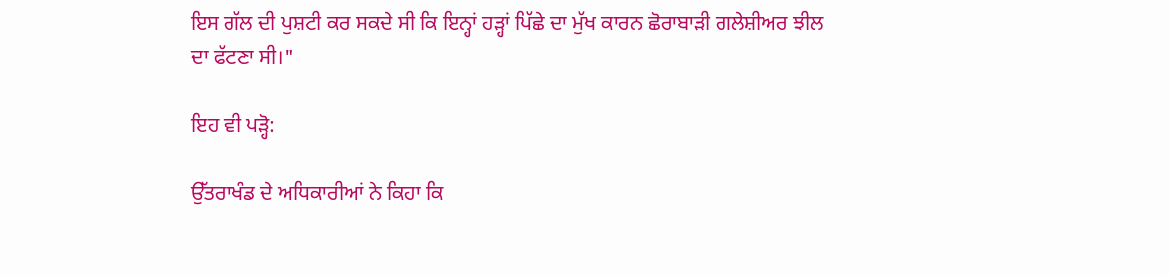ਇਸ ਗੱਲ ਦੀ ਪੁਸ਼ਟੀ ਕਰ ਸਕਦੇ ਸੀ ਕਿ ਇਨ੍ਹਾਂ ਹੜ੍ਹਾਂ ਪਿੱਛੇ ਦਾ ਮੁੱਖ ਕਾਰਨ ਛੋਰਾਬਾੜੀ ਗਲੇਸ਼ੀਅਰ ਝੀਲ ਦਾ ਫੱਟਣਾ ਸੀ।"

ਇਹ ਵੀ ਪੜ੍ਹੋ:

ਉੱਤਰਾਖੰਡ ਦੇ ਅਧਿਕਾਰੀਆਂ ਨੇ ਕਿਹਾ ਕਿ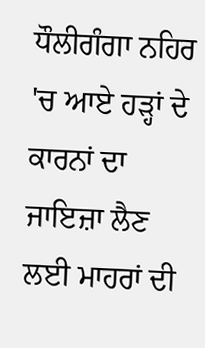ਧੌਲੀਗੰਗਾ ਨਹਿਰ 'ਚ ਆਏ ਹੜ੍ਹਾਂ ਦੇ ਕਾਰਨਾਂ ਦਾ ਜਾਇਜ਼ਾ ਲੈਣ ਲਈ ਮਾਹਰਾਂ ਦੀ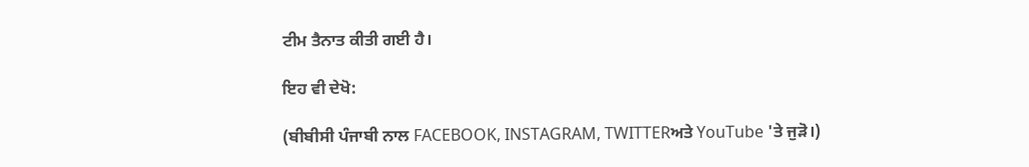ਟੀਮ ਤੈਨਾਤ ਕੀਤੀ ਗਈ ਹੈ।

ਇਹ ਵੀ ਦੇਖੋ:

(ਬੀਬੀਸੀ ਪੰਜਾਬੀ ਨਾਲ FACEBOOK, INSTAGRAM, TWITTERਅਤੇ YouTube 'ਤੇ ਜੁੜੋ।)